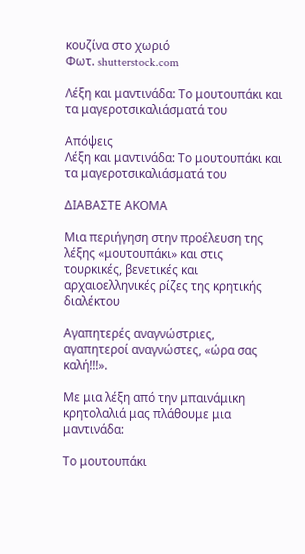κουζίνα στο χωριό
Φωτ. shutterstock.com

Λέξη και μαντινάδα: Το μουτουπάκι και τα μαγεροτσικαλιάσματά του

Απόψεις
Λέξη και μαντινάδα: Το μουτουπάκι και τα μαγεροτσικαλιάσματά του

ΔΙΑΒΑΣΤΕ ΑΚΟΜΑ

Μια περιήγηση στην προέλευση της λέξης «μουτουπάκι» και στις τουρκικές, βενετικές και αρχαιοελληνικές ρίζες της κρητικής διαλέκτου

Αγαπητερές αναγνώστριες, αγαπητεροί αναγνώστες, «ώρα σας καλή!!!».

Με μια λέξη από την μπαινάμικη κρητολαλιά μας πλάθουμε μια μαντινάδα:

Το μουτουπάκι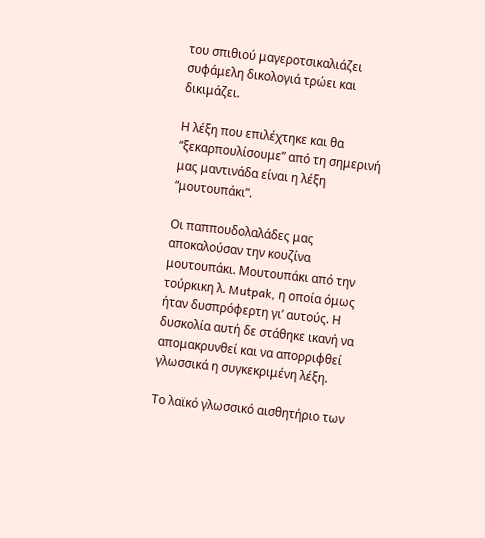του σπιθιού μαγεροτσικαλιάζει
συφάμελη δικολογιά τρώει και δικιμάζει.

Η λέξη που επιλέχτηκε και θα “ξεκαρπουλίσουμε” από τη σημερινή μας μαντινάδα είναι η λέξη “μουτουπάκι”.

Οι παππουδολαλάδες μας αποκαλούσαν την κουζίνα μουτουπάκι. Μουτουπάκι από την τούρκικη λ. Mutpak, η οποία όμως ήταν δυσπρόφερτη γι’ αυτούς. Η δυσκολία αυτή δε στάθηκε ικανή να απομακρυνθεί και να απορριφθεί γλωσσικά η συγκεκριμένη λέξη.

Το λαϊκό γλωσσικό αισθητήριο των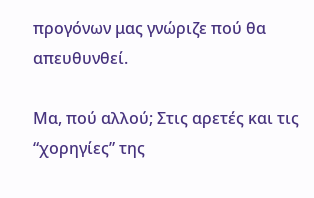προγόνων μας γνώριζε πού θα απευθυνθεί.

Μα, πού αλλού; Στις αρετές και τις “χορηγίες” της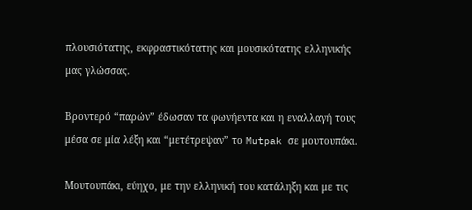πλουσιότατης, εκφραστικότατης και μουσικότατης ελληνικής μας γλώσσας.

Βροντερό “παρών” έδωσαν τα φωνήεντα και η εναλλαγή τους μέσα σε μία λέξη και “μετέτρεψαν” το Mutpak σε μουτουπάκι.

Μουτουπάκι, εύηχο, με την ελληνική του κατάληξη και με τις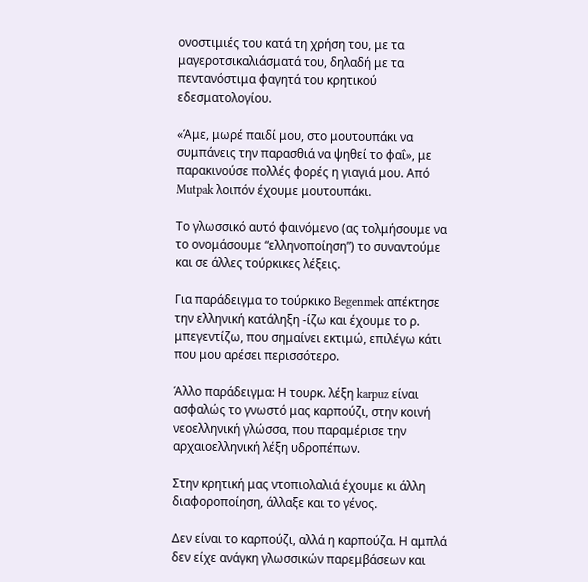ονοστιμιές του κατά τη χρήση του, με τα μαγεροτσικαλιάσματά του, δηλαδή με τα πεντανόστιμα φαγητά του κρητικού εδεσματολογίου.

«Άμε, μωρέ παιδί μου, στο μουτουπάκι να συμπάνεις την παρασθιά να ψηθεί το φαΐ», με παρακινούσε πολλές φορές η γιαγιά μου. Από Mutpak λοιπόν έχουμε μουτουπάκι.

Το γλωσσικό αυτό φαινόμενο (ας τολμήσουμε να το ονομάσουμε “ελληνοποίηση”) το συναντούμε και σε άλλες τούρκικες λέξεις.

Για παράδειγμα το τούρκικο Begenmek απέκτησε την ελληνική κατάληξη -ίζω και έχουμε το ρ. μπεγεντίζω, που σημαίνει εκτιμώ, επιλέγω κάτι που μου αρέσει περισσότερο.

Άλλο παράδειγμα: Η τουρκ. λέξη karpuz είναι ασφαλώς το γνωστό μας καρπούζι, στην κοινή νεοελληνική γλώσσα, που παραμέρισε την αρχαιοελληνική λέξη υδροπέπων.

Στην κρητική μας ντοπιολαλιά έχουμε κι άλλη διαφοροποίηση, άλλαξε και το γένος.

Δεν είναι το καρπούζι, αλλά η καρπούζα. Η αμπλά δεν είχε ανάγκη γλωσσικών παρεμβάσεων και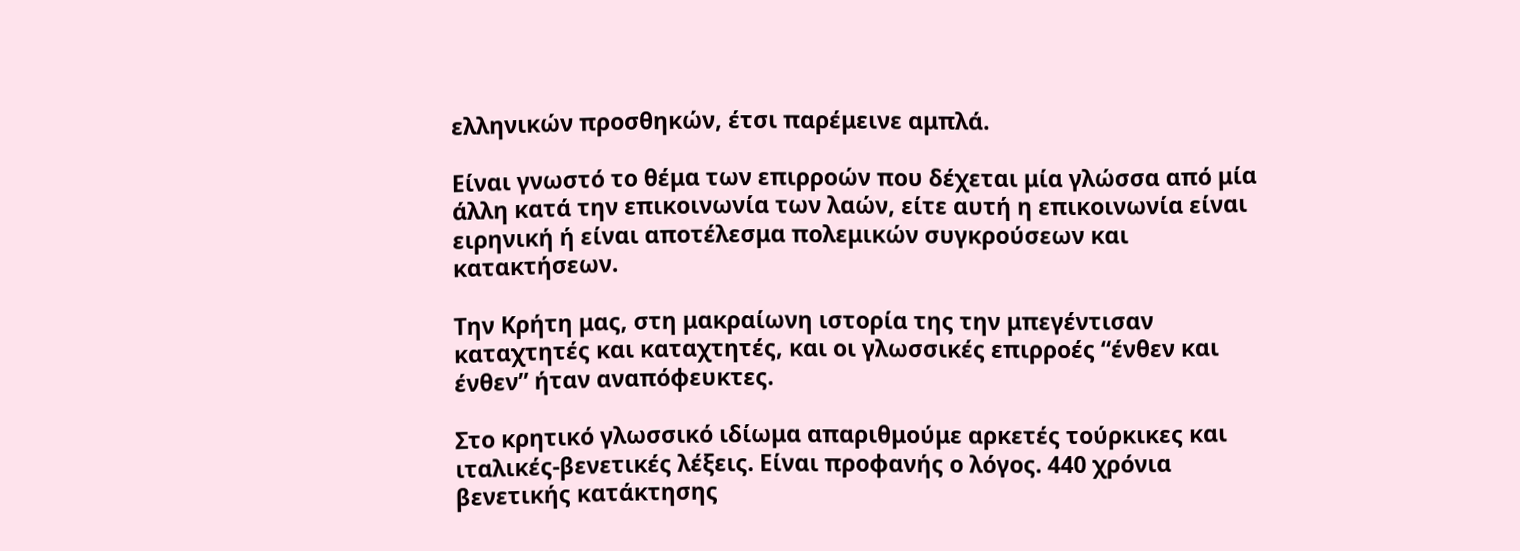ελληνικών προσθηκών, έτσι παρέμεινε αμπλά.

Είναι γνωστό το θέμα των επιρροών που δέχεται μία γλώσσα από μία άλλη κατά την επικοινωνία των λαών, είτε αυτή η επικοινωνία είναι ειρηνική ή είναι αποτέλεσμα πολεμικών συγκρούσεων και κατακτήσεων.

Την Κρήτη μας, στη μακραίωνη ιστορία της την μπεγέντισαν καταχτητές και καταχτητές, και οι γλωσσικές επιρροές “ένθεν και ένθεν” ήταν αναπόφευκτες.

Στο κρητικό γλωσσικό ιδίωμα απαριθμούμε αρκετές τούρκικες και ιταλικές-βενετικές λέξεις. Είναι προφανής ο λόγος. 440 χρόνια βενετικής κατάκτησης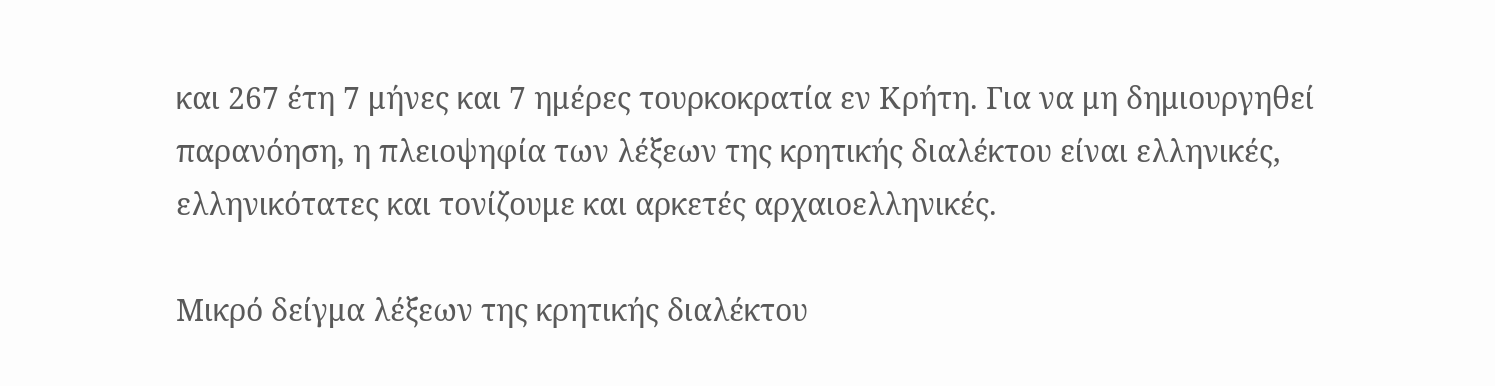και 267 έτη 7 μήνες και 7 ημέρες τουρκοκρατία εν Κρήτη. Για να μη δημιουργηθεί παρανόηση, η πλειοψηφία των λέξεων της κρητικής διαλέκτου είναι ελληνικές, ελληνικότατες και τονίζουμε και αρκετές αρχαιοελληνικές.

Μικρό δείγμα λέξεων της κρητικής διαλέκτου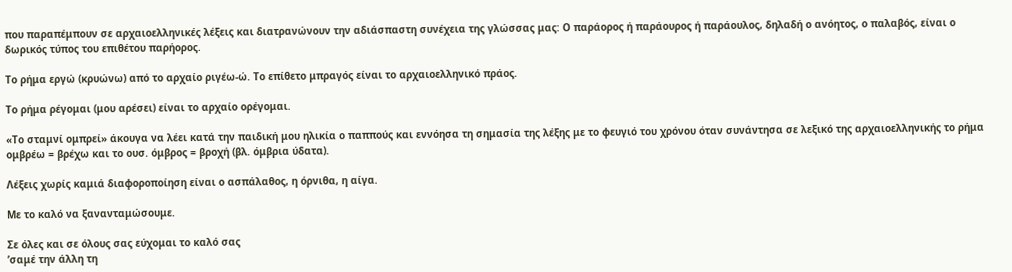που παραπέμπουν σε αρχαιοελληνικές λέξεις και διατρανώνουν την αδιάσπαστη συνέχεια της γλώσσας μας: Ο παράορος ή παράουρος ή παράουλος, δηλαδή ο ανόητος, ο παλαβός, είναι ο δωρικός τύπος του επιθέτου παρήορος.

Το ρήμα εργώ (κρυώνω) από το αρχαίο ριγέω-ώ. Το επίθετο μπραγός είναι το αρχαιοελληνικό πράος.

Το ρήμα ρέγομαι (μου αρέσει) είναι το αρχαίο ορέγομαι.

«Το σταμνί ομπρεί» άκουγα να λέει κατά την παιδική μου ηλικία ο παππούς και εννόησα τη σημασία της λέξης με το φευγιό του χρόνου όταν συνάντησα σε λεξικό της αρχαιοελληνικής το ρήμα ομβρέω = βρέχω και το ουσ. όμβρος = βροχή (βλ. όμβρια ύδατα).

Λέξεις χωρίς καμιά διαφοροποίηση είναι ο ασπάλαθος, η όρνιθα, η αίγα.

Με το καλό να ξανανταμώσουμε.

Σε όλες και σε όλους σας εύχομαι το καλό σας
’σαμέ την άλλη τη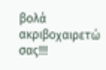βολά ακριβοχαιρετώ σας!!!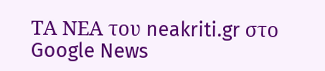ΤΑ ΝΕΑ του neakriti.gr στο Google News